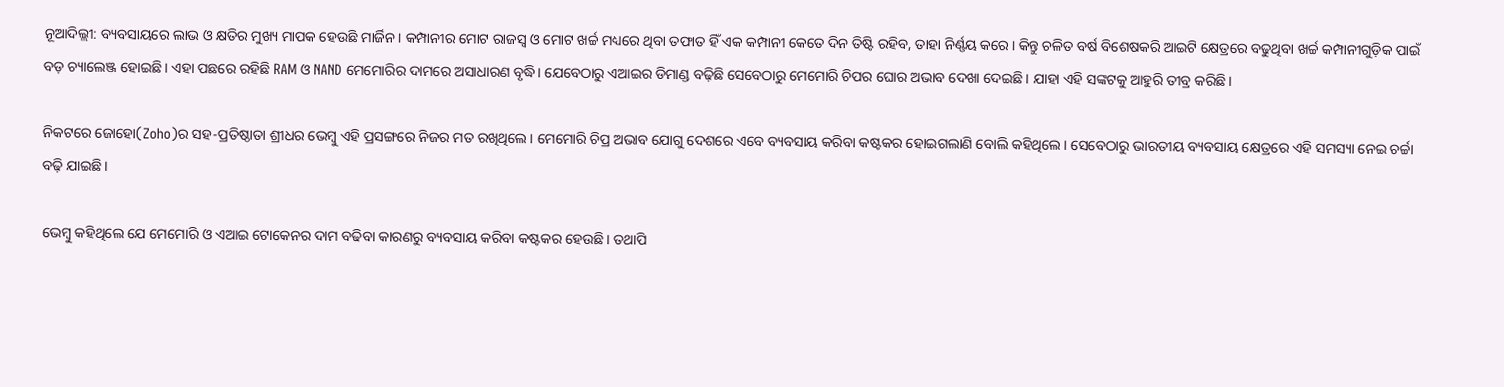ନୂଆଦିଲ୍ଲୀ: ବ୍ୟବସାୟରେ ଲାଭ ଓ କ୍ଷତିର ମୁଖ୍ୟ ମାପକ ହେଉଛି ମାର୍ଜିନ। କମ୍ପାନୀର ମୋଟ ରାଜସ୍ୱ ଓ ମୋଟ ଖର୍ଚ୍ଚ ମଧ୍ୟରେ ଥିବା ତଫାତ ହିଁ ଏକ କମ୍ପାନୀ କେତେ ଦିନ ତିଷ୍ଟି ରହିବ, ତାହା ନିର୍ଣ୍ଣୟ କରେ। କିନ୍ତୁ ଚଳିତ ବର୍ଷ ବିଶେଷକରି ଆଇଟି କ୍ଷେତ୍ରରେ ବଢୁଥିବା ଖର୍ଚ୍ଚ କମ୍ପାନୀଗୁଡ଼ିକ ପାଇଁ ବଡ଼ ଚ୍ୟାଲେଞ୍ଜ ହୋଇଛି। ଏହା ପଛରେ ରହିଛି RAM ଓ NAND ମେମୋରିର ଦାମରେ ଅସାଧାରଣ ବୃଦ୍ଧି। ଯେବେଠାରୁ ଏଆଇର ଡିମାଣ୍ଡ ବଢ଼ିଛି ସେବେଠାରୁ ମେମୋରି ଚିପର ଘୋର ଅଭାବ ଦେଖା ଦେଇଛି। ଯାହା ଏହି ସଙ୍କଟକୁ ଆହୁରି ତୀବ୍ର କରିଛି।

ନିକଟରେ ଜୋହୋ(Zoho)ର ସହ-ପ୍ରତିଷ୍ଠାତା ଶ୍ରୀଧର ଭେମ୍ବୁ ଏହି ପ୍ରସଙ୍ଗରେ ନିଜର ମତ ରଖିଥିଲେ। ମେମୋରି ଚିପ୍ର ଅଭାବ ଯୋଗୁ ଦେଶରେ ଏବେ ବ୍ୟବସାୟ କରିବା କଷ୍ଟକର ହୋଇଗଲାଣି ବୋଲି କହିଥିଲେ। ସେବେଠାରୁ ଭାରତୀୟ ବ୍ୟବସାୟ କ୍ଷେତ୍ରରେ ଏହି ସମସ୍ୟା ନେଇ ଚର୍ଚ୍ଚା ବଢ଼ି ଯାଇଛି।

ଭେମ୍ବୁ କହିଥିଲେ ଯେ ମେମୋରି ଓ ଏଆଇ ଟୋକେନର ଦାମ ବଢିବା କାରଣରୁ ବ୍ୟବସାୟ କରିବା କଷ୍ଟକର ହେଉଛି। ତଥାପି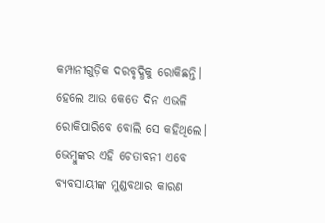କମ୍ପାନୀଗୁଡ଼ିକ ଦରବୃଦ୍ଧିକୁ ରୋକିଛନ୍ତି। ହେଲେ ଆଉ କେତେ ଦିନ ଏଭଳି ରୋକିପାରିବେ ବୋଲି ସେ କହିଥିଲେ। ଭେମ୍ବୁଙ୍କର ଏହି ଚେତାବନୀ ଏବେ ବ୍ୟବସାୟୀଙ୍କ ମୁଣ୍ଡବଥାର କାରଣ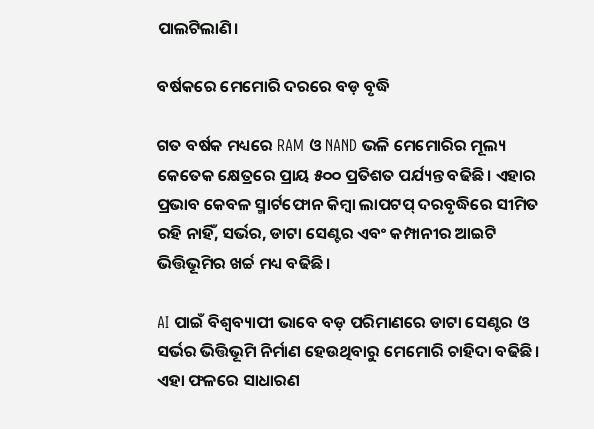ପାଲଟିଲାଣି।

ବର୍ଷକରେ ମେମୋରି ଦରରେ ବଡ଼ ବୃଦ୍ଧି

ଗତ ବର୍ଷକ ମଧ୍ୟରେ RAM ଓ NAND ଭଳି ମେମୋରିର ମୂଲ୍ୟ କେତେକ କ୍ଷେତ୍ରରେ ପ୍ରାୟ ୫୦୦ ପ୍ରତିଶତ ପର୍ଯ୍ୟନ୍ତ ବଢିଛି। ଏହାର ପ୍ରଭାବ କେବଳ ସ୍ମାର୍ଟଫୋନ କିମ୍ବା ଲାପଟପ୍ ଦରବୃଦ୍ଧିରେ ସୀମିତ ରହି ନାହିଁ, ସର୍ଭର, ଡାଟା ସେଣ୍ଟର ଏବଂ କମ୍ପାନୀର ଆଇଟି ଭିତ୍ତିଭୂମିର ଖର୍ଚ୍ଚ ମଧ୍ୟ ବଢିଛି।

AI ପାଇଁ ବିଶ୍ୱବ୍ୟାପୀ ଭାବେ ବଡ଼ ପରିମାଣରେ ଡାଟା ସେଣ୍ଟର ଓ ସର୍ଭର ଭିତ୍ତିଭୂମି ନିର୍ମାଣ ହେଉଥିବାରୁ ମେମୋରି ଚାହିଦା ବଢିଛି। ଏହା ଫଳରେ ସାଧାରଣ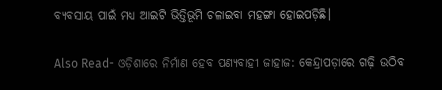ବ୍ୟବସାୟ ପାଇଁ ମଧ୍ୟ ଆଇଟି ଭିତ୍ତିଭୂମି ଚଳାଇବା ମହଙ୍ଗା ହୋଇପଡ଼ିଛି।

Also Read- ଓଡ଼ିଶାରେ ନିର୍ମାଣ ହେବ ପଣ୍ୟବାହୀ ଜାହାଜ: କେନ୍ଦ୍ରାପଡ଼ାରେ ଗଢ଼ି ଉଠିବ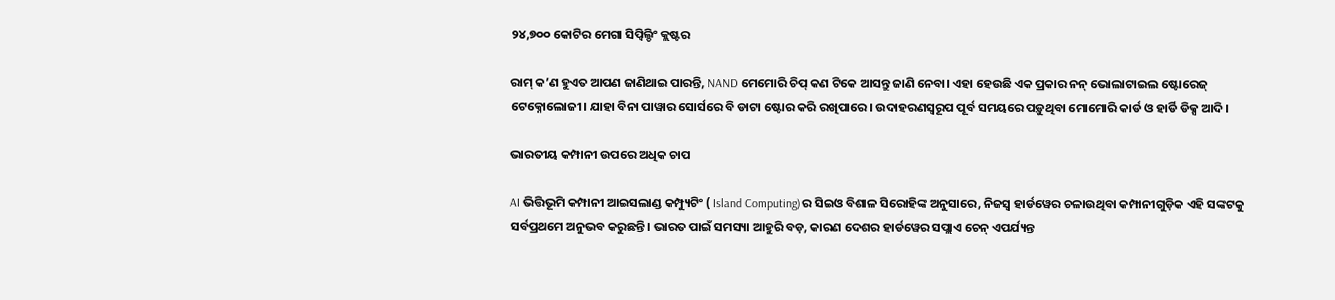୨୪,୭୦୦ କୋଟିର ମେଗା ସିପ୍ବିଲ୍ଡିଂ କ୍ଲଷ୍ଟର

ରାମ୍ କ’ଣ ହୁଏତ ଆପଣ ଜାଣିଥାଇ ପାରନ୍ତି, NAND ମେମୋରି ଚିପ୍ କଣ ଟିକେ ଆସନ୍ତୁ ଜାଣି ନେବା। ଏହା ହେଉଛି ଏକ ପ୍ରକାର ନନ୍ ଭୋଲାଟାଇଲ ଷ୍ଟୋରେଜ୍ ଟେକ୍ନୋଲୋଜୀ। ଯାହା ବିନା ପାୱାର ସୋର୍ସରେ ବି ଡାଟା ଷ୍ଟୋର କରି ରଖିପାରେ। ଉଦାହରଣସ୍ୱରୂପ ପୂର୍ବ ସମୟରେ ପଡ଼ୁଥିବା ମୋମୋରି କାର୍ଡ ଓ ହାର୍ଡି ଡିକ୍ସ ଆଦି।

ଭାରତୀୟ କମ୍ପାନୀ ଉପରେ ଅଧିକ ଚାପ

AI ଭିତ୍ତିଭୂମି କମ୍ପାନୀ ଆଇସଲାଣ୍ଡ କମ୍ପ୍ୟୁଟିଂ ( Island Computing)ର ସିଇଓ ବିଶାଳ ସିରୋହିଙ୍କ ଅନୁସାରେ, ନିଜସ୍ୱ ହାର୍ଡୱେର ଚଳାଉଥିବା କମ୍ପାନୀଗୁଡ଼ିକ ଏହି ସଙ୍କଟକୁ ସର୍ବପ୍ରଥମେ ଅନୁଭବ କରୁଛନ୍ତି। ଭାରତ ପାଇଁ ସମସ୍ୟା ଆହୁରି ବଡ଼, କାରଣ ଦେଶର ହାର୍ଡୱେର ସପ୍ଲାଏ ଚେନ୍ ଏପର୍ଯ୍ୟନ୍ତ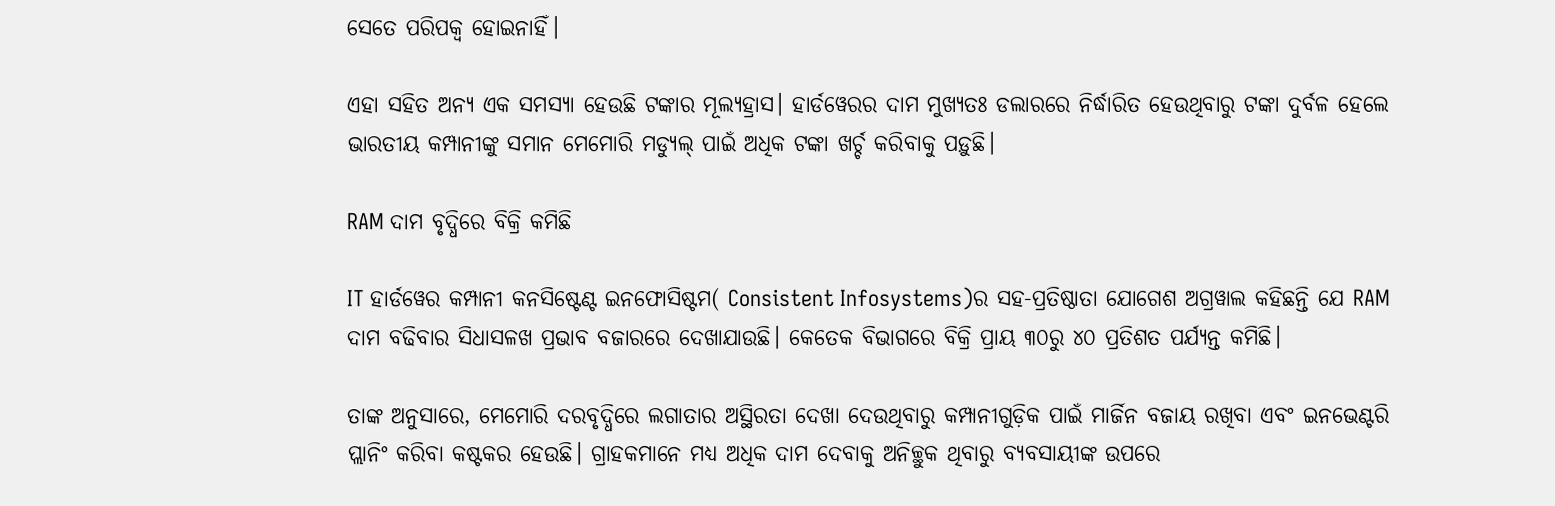ସେତେ ପରିପକ୍ୱ ହୋଇନାହିଁ।

ଏହା ସହିତ ଅନ୍ୟ ଏକ ସମସ୍ୟା ହେଉଛି ଟଙ୍କାର ମୂଲ୍ୟହ୍ରାସ। ହାର୍ଡୱେରର ଦାମ ମୁଖ୍ୟତଃ ଡଲାରରେ ନିର୍ଦ୍ଧାରିତ ହେଉଥିବାରୁ ଟଙ୍କା ଦୁର୍ବଳ ହେଲେ ଭାରତୀୟ କମ୍ପାନୀଙ୍କୁ ସମାନ ମେମୋରି ମଡ୍ୟୁଲ୍ ପାଇଁ ଅଧିକ ଟଙ୍କା ଖର୍ଚ୍ଚ କରିବାକୁ ପଡ଼ୁଛି।

RAM ଦାମ ବୃଦ୍ଧିରେ ବିକ୍ରି କମିଛି

IT ହାର୍ଡୱେର କମ୍ପାନୀ କନସିଷ୍ଟେଣ୍ଟ ଇନଫୋସିଷ୍ଟମ( Consistent Infosystems)ର ସହ-ପ୍ରତିଷ୍ଠାତା ଯୋଗେଶ ଅଗ୍ରୱାଲ କହିଛନ୍ତି ଯେ RAM ଦାମ ବଢିବାର ସିଧାସଳଖ ପ୍ରଭାବ ବଜାରରେ ଦେଖାଯାଉଛି। କେତେକ ବିଭାଗରେ ବିକ୍ରି ପ୍ରାୟ ୩୦ରୁ ୪୦ ପ୍ରତିଶତ ପର୍ଯ୍ୟନ୍ତ କମିଛି।

ତାଙ୍କ ଅନୁସାରେ, ମେମୋରି ଦରବୃଦ୍ଧିରେ ଲଗାତାର ଅସ୍ଥିରତା ଦେଖା ଦେଉଥିବାରୁ କମ୍ପାନୀଗୁଡ଼ିକ ପାଇଁ ମାର୍ଜିନ ବଜାୟ ରଖିବା ଏବଂ ଇନଭେଣ୍ଟରି ପ୍ଲାନିଂ କରିବା କଷ୍ଟକର ହେଉଛି। ଗ୍ରାହକମାନେ ମଧ୍ୟ ଅଧିକ ଦାମ ଦେବାକୁ ଅନିଚ୍ଛୁକ ଥିବାରୁ ବ୍ୟବସାୟୀଙ୍କ ଉପରେ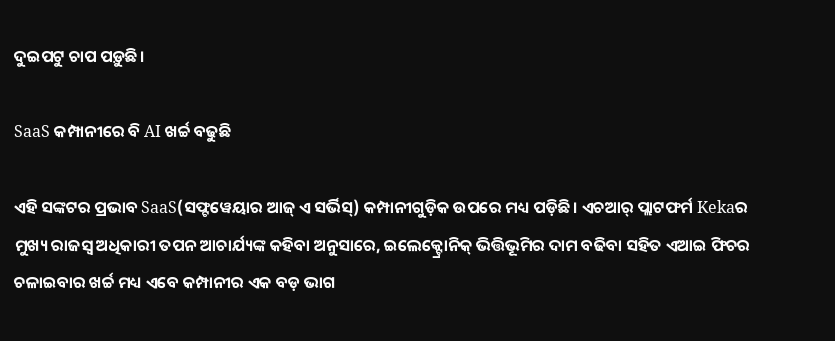ଦୁଇପଟୁ ଚାପ ପଡ଼ୁଛି।

SaaS କମ୍ପାନୀରେ ବି AI ଖର୍ଚ୍ଚ ବଢୁଛି

ଏହି ସଙ୍କଟର ପ୍ରଭାବ SaaS(ସଫ୍ଟୱେୟାର ଆଜ୍ ଏ ସର୍ଭିସ୍) କମ୍ପାନୀଗୁଡ଼ିକ ଉପରେ ମଧ୍ୟ ପଡ଼ିଛି। ଏଚଆର୍ ପ୍ଲାଟଫର୍ମ Kekaର ମୁଖ୍ୟ ରାଜସ୍ୱ ଅଧିକାରୀ ତପନ ଆଚାର୍ଯ୍ୟଙ୍କ କହିବା ଅନୁସାରେ, ଇଲେକ୍ଟ୍ରୋନିକ୍ ଭିତ୍ତିଭୂମିର ଦାମ ବଢିବା ସହିତ ଏଆଇ ଫିଚର ଚଳାଇବାର ଖର୍ଚ୍ଚ ମଧ୍ୟ ଏବେ କମ୍ପାନୀର ଏକ ବଡ଼ ଭାଗ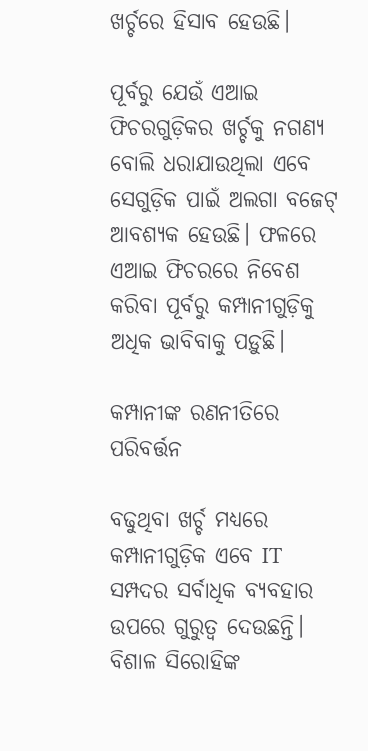ଖର୍ଚ୍ଚରେ ହିସାବ ହେଉଛି।

ପୂର୍ବରୁ ଯେଉଁ ଏଆଇ ଫିଚରଗୁଡ଼ିକର ଖର୍ଚ୍ଚକୁ ନଗଣ୍ୟ ବୋଲି ଧରାଯାଉଥିଲା ଏବେ ସେଗୁଡ଼ିକ ପାଇଁ ଅଲଗା ବଜେଟ୍ ଆବଶ୍ୟକ ହେଉଛି। ଫଳରେ ଏଆଇ ଫିଚରରେ ନିବେଶ କରିବା ପୂର୍ବରୁ କମ୍ପାନୀଗୁଡ଼ିକୁ ଅଧିକ ଭାବିବାକୁ ପଡ଼ୁଛି।

କମ୍ପାନୀଙ୍କ ରଣନୀତିରେ ପରିବର୍ତ୍ତନ

ବଢୁଥିବା ଖର୍ଚ୍ଚ ମଧ୍ୟରେ କମ୍ପାନୀଗୁଡ଼ିକ ଏବେ IT ସମ୍ପଦର ସର୍ବାଧିକ ବ୍ୟବହାର ଉପରେ ଗୁରୁତ୍ୱ ଦେଉଛନ୍ତି। ବିଶାଳ ସିରୋହିଙ୍କ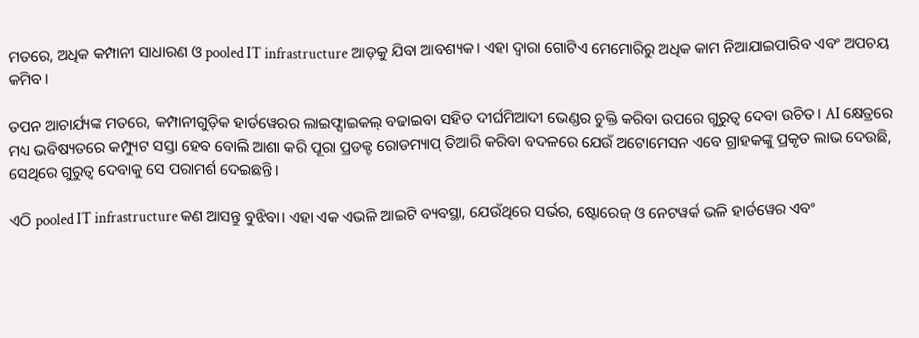ମତରେ, ଅଧିକ କମ୍ପାନୀ ସାଧାରଣ ଓ pooled IT infrastructure ଆଡ଼କୁ ଯିବା ଆବଶ୍ୟକ। ଏହା ଦ୍ୱାରା ଗୋଟିଏ ମେମୋରିରୁ ଅଧିକ କାମ ନିଆଯାଇପାରିବ ଏବଂ ଅପଚୟ କମିବ।

ତପନ ଆଚାର୍ଯ୍ୟଙ୍କ ମତରେ, କମ୍ପାନୀଗୁଡ଼ିକ ହାର୍ଡୱେରର ଲାଇଫ୍ସାଇକଲ୍ ବଢାଇବା ସହିତ ଦୀର୍ଘମିଆଦୀ ଭେଣ୍ଡର ଚୁକ୍ତି କରିବା ଉପରେ ଗୁରୁତ୍ୱ ଦେବା ଉଚିତ। AI କ୍ଷେତ୍ରରେ ମଧ୍ୟ ଭବିଷ୍ୟତରେ କମ୍ପ୍ୟୁଟ ସସ୍ତା ହେବ ବୋଲି ଆଶା କରି ପୂରା ପ୍ରଡକ୍ଟ ରୋଡମ୍ୟାପ୍ ତିଆରି କରିବା ବଦଳରେ ଯେଉଁ ଅଟୋମେସନ ଏବେ ଗ୍ରାହକଙ୍କୁ ପ୍ରକୃତ ଲାଭ ଦେଉଛି, ସେଥିରେ ଗୁରୁତ୍ୱ ଦେବାକୁ ସେ ପରାମର୍ଶ ଦେଇଛନ୍ତି।

ଏଠି pooled IT infrastructure କଣ ଆସନ୍ତୁ ବୁଝିବା। ଏହା ଏକ ଏଭଳି ଆଇଟି ବ୍ୟବସ୍ଥା, ଯେଉଁଥିରେ ସର୍ଭର, ଷ୍ଟୋରେଜ୍ ଓ ନେଟୱର୍କ ଭଳି ହାର୍ଡୱେର ଏବଂ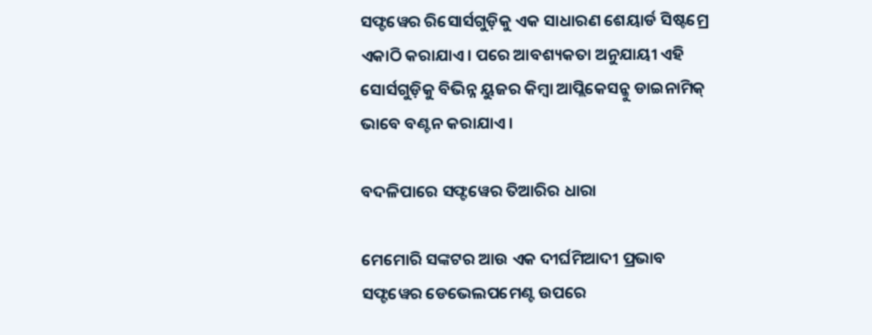ସଫ୍ଟୱେର ରିସୋର୍ସଗୁଡ଼ିକୁ ଏକ ସାଧାରଣ ଶେୟାର୍ଡ ସିଷ୍ଟମ୍ରେ ଏକାଠି କରାଯାଏ। ପରେ ଆବଶ୍ୟକତା ଅନୁଯାୟୀ ଏହି ସୋର୍ସଗୁଡ଼ିକୁ ବିଭିନ୍ନ ୟୁଜର କିମ୍ବା ଆପ୍ଲିକେସନ୍କୁ ଡାଇନାମିକ୍ ଭାବେ ବଣ୍ଟନ କରାଯାଏ।

ବଦଳିପାରେ ସଫ୍ଟୱେର ତିଆରିର ଧାରା

ମେମୋରି ସଙ୍କଟର ଆଉ ଏକ ଦୀର୍ଘମିଆଦୀ ପ୍ରଭାବ ସଫ୍ଟୱେର ଡେଭେଲପମେଣ୍ଟ ଉପରେ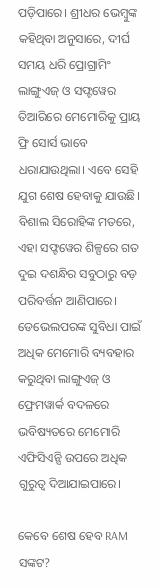ପଡ଼ିପାରେ। ଶ୍ରୀଧର ଭେମ୍ବୁଙ୍କ କହିଥିବା ଅନୁସାରେ, ଦୀର୍ଘ ସମୟ ଧରି ପ୍ରୋଗ୍ରାମିଂ ଲାଙ୍ଗୁଏଜ୍ ଓ ସଫ୍ଟୱେର ତିଆରିରେ ମେମୋରିକୁ ପ୍ରାୟ ଫ୍ରି ସୋର୍ସ ଭାବେ ଧରାଯାଉଥିଲା। ଏବେ ସେହି ଯୁଗ ଶେଷ ହେବାକୁ ଯାଉଛି। ବିଶାଲ ସିରୋହିଙ୍କ ମତରେ, ଏହା ସଫ୍ଟୱେର ଶିଳ୍ପରେ ଗତ ଦୁଇ ଦଶନ୍ଧିର ସବୁଠାରୁ ବଡ଼ ପରିବର୍ତ୍ତନ ଆଣିପାରେ। ଡେଭେଲପରଙ୍କ ସୁବିଧା ପାଇଁ ଅଧିକ ମେମୋରି ବ୍ୟବହାର କରୁଥିବା ଲାଙ୍ଗୁଏଜ୍ ଓ ଫ୍ରେମୱାର୍କ ବଦଳରେ ଭବିଷ୍ୟତରେ ମେମୋରି ଏଫିସିଏନ୍ସି ଉପରେ ଅଧିକ ଗୁରୁତ୍ୱ ଦିଆଯାଇପାରେ।

କେବେ ଶେଷ ହେବ RAM ସଙ୍କଟ?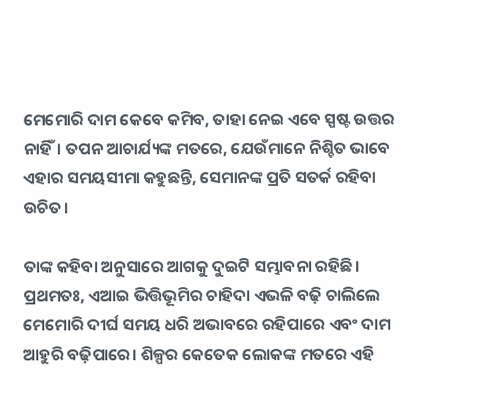ମେମୋରି ଦାମ କେବେ କମିବ, ତାହା ନେଇ ଏବେ ସ୍ପଷ୍ଟ ଉତ୍ତର ନାହିଁ। ତପନ ଆଚାର୍ଯ୍ୟଙ୍କ ମତରେ, ଯେଉଁମାନେ ନିଶ୍ଚିତ ଭାବେ ଏହାର ସମୟସୀମା କହୁଛନ୍ତି, ସେମାନଙ୍କ ପ୍ରତି ସତର୍କ ରହିବା ଉଚିତ।

ତାଙ୍କ କହିବା ଅନୁସାରେ ଆଗକୁ ଦୁଇଟି ସମ୍ଭାବନା ରହିଛି। ପ୍ରଥମତଃ, ଏଆଇ ଭିତ୍ତିଭୂମିର ଚାହିଦା ଏଭଳି ବଢ଼ି ଚାଲିଲେ ମେମୋରି ଦୀର୍ଘ ସମୟ ଧରି ଅଭାବରେ ରହିପାରେ ଏବଂ ଦାମ ଆହୁରି ବଢ଼ିପାରେ। ଶିଳ୍ପର କେତେକ ଲୋକଙ୍କ ମତରେ ଏହି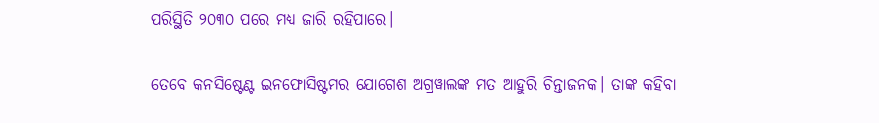ପରିସ୍ଥିତି ୨୦୩୦ ପରେ ମଧ୍ୟ ଜାରି ରହିପାରେ।

ତେବେ କନସିଷ୍ଟେଣ୍ଟ ଇନଫୋସିଷ୍ଟମର ଯୋଗେଶ ଅଗ୍ରୱାଲଙ୍କ ମତ ଆହୁରି ଚିନ୍ତାଜନକ। ତାଙ୍କ କହିବା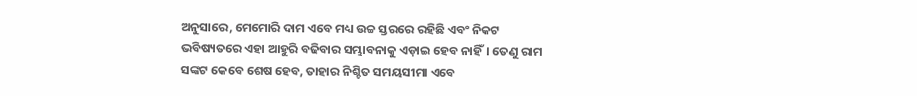ଅନୁସାରେ, ମେମୋରି ଦାମ ଏବେ ମଧ୍ୟ ଉଚ୍ଚ ସ୍ତରରେ ରହିଛି ଏବଂ ନିକଟ ଭବିଷ୍ୟତରେ ଏହା ଆହୁରି ବଢିବାର ସମ୍ଭାବନାକୁ ଏଡ଼ାଇ ହେବ ନାହିଁ। ତେଣୁ ରାମ ସଙ୍କଟ କେବେ ଶେଷ ହେବ, ତାହାର ନିଶ୍ଚିତ ସମୟସୀମା ଏବେ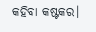କହିବା କଷ୍ଟକର।